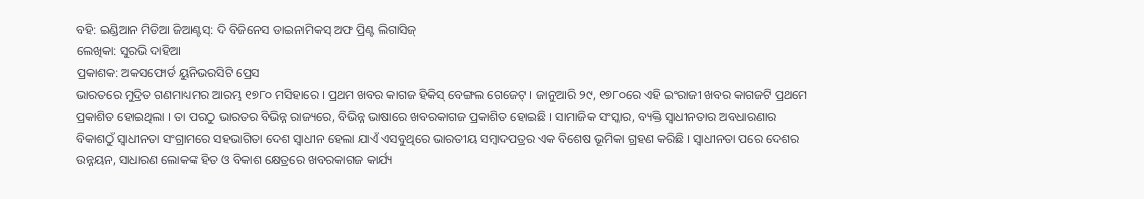ବହି: ଇଣ୍ଡିଆନ ମିଡିଆ ଜିଆଣ୍ଟସ୍: ଦି ବିଜିନେସ ଡାଇନାମିକସ୍ ଅଫ ପ୍ରିଣ୍ଟ ଲିଗାସିଜ୍
ଲେଖିକା: ସୁରଭି ଦାହିଆ
ପ୍ରକାଶକ: ଅକସଫୋର୍ଡ ୟୁନିଭରସିଟି ପ୍ରେସ
ଭାରତରେ ମୁଦ୍ରିତ ଗଣମାଧ୍ୟମର ଆରମ୍ଭ ୧୭୮୦ ମସିହାରେ । ପ୍ରଥମ ଖବର କାଗଜ ହିକିସ୍ ବେଙ୍ଗଲ ଗେଜେଟ୍ । ଜାନୁଆରି ୨୯, ୧୭୮୦ରେ ଏହି ଇଂରାଜୀ ଖବର କାଗଜଟି ପ୍ରଥମେ ପ୍ରକାଶିତ ହୋଇଥିଲା । ତା ପରଠୁ ଭାରତର ବିଭିନ୍ନ ରାଜ୍ୟରେ, ବିଭିନ୍ନ ଭାଷାରେ ଖବରକାଗଜ ପ୍ରକାଶିତ ହୋଇଛି । ସାମାଜିକ ସଂସ୍କାର, ବ୍ୟକ୍ତି ସ୍ୱାଧୀନତାର ଅବଧାରଣାର ବିକାଶଠୁଁ ସ୍ୱାଧୀନତା ସଂଗ୍ରାମରେ ସହଭାଗିତା ଦେଶ ସ୍ୱାଧୀନ ହେଲା ଯାଏଁ ଏସବୁଥିରେ ଭାରତୀୟ ସମ୍ବାଦପତ୍ରର ଏକ ବିଶେଷ ଭୂମିକା ଗ୍ରହଣ କରିଛି । ସ୍ୱାଧୀନତା ପରେ ଦେଶର ଉନ୍ନୟନ, ସାଧାରଣ ଲୋକଙ୍କ ହିତ ଓ ବିକାଶ କ୍ଷେତ୍ରରେ ଖବରକାଗଜ କାର୍ଯ୍ୟ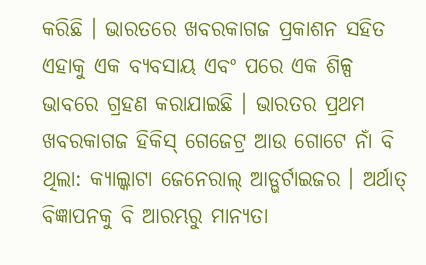କରିଛି । ଭାରତରେ ଖବରକାଗଜ ପ୍ରକାଶନ ସହିତ ଏହାକୁ ଏକ ବ୍ୟବସାୟ ଏବଂ ପରେ ଏକ ଶିଳ୍ପ ଭାବରେ ଗ୍ରହଣ କରାଯାଇଛି । ଭାରତର ପ୍ରଥମ ଖବରକାଗଜ ହିକିସ୍ ଗେଜେଟ୍ର ଆଉ ଗୋଟେ ନାଁ ବି ଥିଲା: କ୍ୟାଲ୍କାଟା ଜେନେରାଲ୍ ଆଡ୍ଭର୍ଟାଇଜର । ଅର୍ଥାତ୍ ବିଜ୍ଞାପନକୁ ବି ଆରମ୍ଭରୁ ମାନ୍ୟତା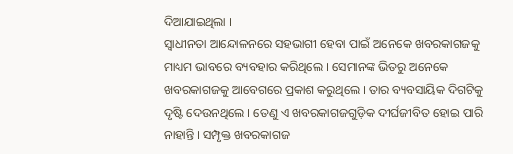ଦିଆଯାଇଥିଲା ।
ସ୍ୱାଧୀନତା ଆନ୍ଦୋଳନରେ ସହଭାଗୀ ହେବା ପାଇଁ ଅନେକେ ଖବରକାଗଜକୁ ମାଧ୍ୟମ ଭାବରେ ବ୍ୟବହାର କରିଥିଲେ । ସେମାନଙ୍କ ଭିତରୁ ଅନେକେ ଖବରକାଗଜକୁ ଆବେଗରେ ପ୍ରକାଶ କରୁଥିଲେ । ତାର ବ୍ୟବସାୟିକ ଦିଗଟିକୁ ଦୃଷ୍ଟି ଦେଉନଥିଲେ । ତେଣୁ ଏ ଖବରକାଗଜଗୁଡ଼ିକ ଦୀର୍ଘଜୀବିତ ହୋଇ ପାରି ନାହାନ୍ତି । ସମ୍ପୃକ୍ତ ଖବରକାଗଜ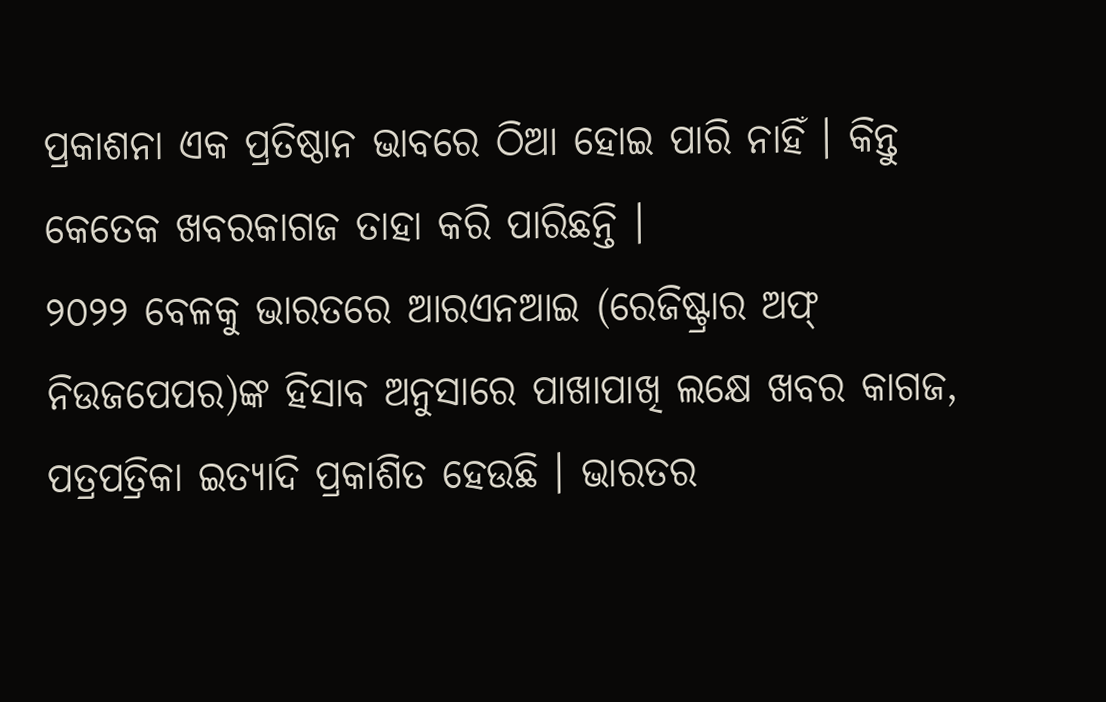ପ୍ରକାଶନା ଏକ ପ୍ରତିଷ୍ଠାନ ଭାବରେ ଠିଆ ହୋଇ ପାରି ନାହିଁ । କିନ୍ତୁ କେତେକ ଖବରକାଗଜ ତାହା କରି ପାରିଛନ୍ତି ।
୨୦୨୨ ବେଳକୁ ଭାରତରେ ଆରଏନଆଇ (ରେଜିଷ୍ଟ୍ରାର ଅଫ୍ ନିଉଜପେପର)ଙ୍କ ହିସାବ ଅନୁସାରେ ପାଖାପାଖି ଲକ୍ଷେ ଖବର କାଗଜ, ପତ୍ରପତ୍ରିକା ଇତ୍ୟାଦି ପ୍ରକାଶିତ ହେଉଛି । ଭାରତର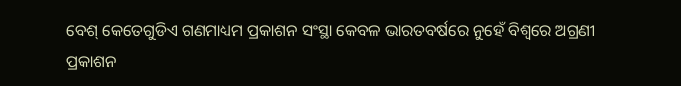ବେଶ୍ କେତେଗୁଡିଏ ଗଣମାଧ୍ୟମ ପ୍ରକାଶନ ସଂସ୍ଥା କେବଳ ଭାରତବର୍ଷରେ ନୁହେଁ ବିଶ୍ୱରେ ଅଗ୍ରଣୀ ପ୍ରକାଶନ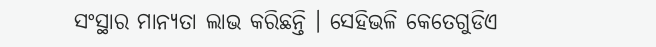ସଂସ୍ଥାର ମାନ୍ୟତା ଲାଭ କରିଛନ୍ତି । ସେହିଭଳି କେତେଗୁଡିଏ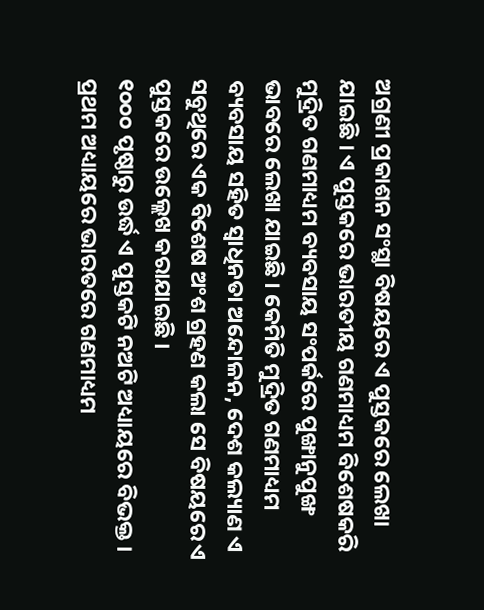ଅଗ୍ରଣୀ ପ୍ରକାଶନ ସଂସ୍ଥା ବିଷୟରେ ଏ ପୁସ୍ତକରେ ଲେଖା ଯାଇଛି । ଏ ପୁସ୍ତକରେ ଭାରତୀୟ ଗଣମାଧ୍ୟମ ବିଶେଷକରି ମୁଦ୍ରିତ ଗଣମାଧ୍ୟମ ବ୍ୟବସାୟ ସଂପର୍କରେ ପୁଙ୍ଖାନୁପୁଙ୍ଖ ଭାବରେ ଲେଖା ଯାଇଛି । କେମିତି ମୁଦ୍ରିତ ଗଣମାଧ୍ୟମ ବ୍ୟବସାୟ ସହିତ ସ୍ୱାଧିନତା ଅନ୍ଦୋଳନ, ଦେଶ କଲ୍ୟାଣ ଏ ସବୁଥିରେ ଏକ ବିଶେଷ ଅଂଶ ଗ୍ରହଣ କଲା ସେ ବିଷୟରେ ଏ ପୁସ୍ତକରେ ଉଲ୍ଲେଖ କରାଯାଇଛି ।
୧୦୦୦ ପୃଷ୍ଠାରୁ ଉର୍ଦ୍ଧ ଏ ପୁସ୍ତକଟି ନଅଟି ଅଧ୍ୟାୟରେ ବିଭକ୍ତ । ପ୍ରଥମ ଅଧ୍ୟାୟରେ ଭାରତରେ ଗଣମାଧ୍ୟମ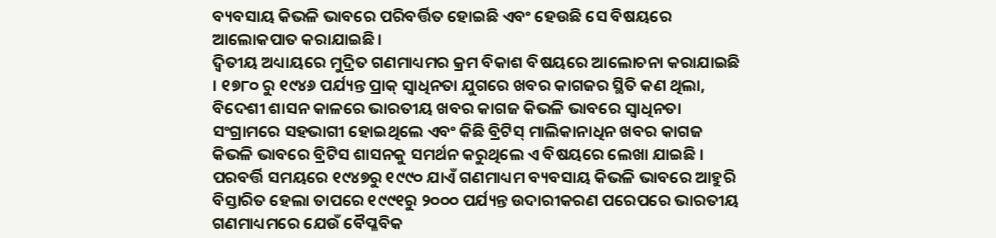ବ୍ୟବସାୟ କିଭଳି ଭାବରେ ପରିବର୍ତ୍ତିତ ହୋଇଛି ଏବଂ ହେଉଛି ସେ ବିଷୟରେ ଆଲୋକପାତ କରାଯାଇଛି ।
ଦ୍ୱିତୀୟ ଅଧ୍ୟାୟରେ ମୁଦ୍ରିତ ଗଣମାଧ୍ୟମର କ୍ରମ ବିକାଶ ବିଷୟରେ ଆଲୋଚନା କରାଯାଇଛି । ୧୭୮୦ ରୁ ୧୯୪୬ ପର୍ଯ୍ୟନ୍ତ ପ୍ରାକ୍ ସ୍ୱାଧିନତା ଯୁଗରେ ଖବର କାଗଜର ସ୍ଥିତି କଣ ଥିଲା, ବିଦେଶୀ ଶାସନ କାଳରେ ଭାରତୀୟ ଖବର କାଗଜ କିଭଳି ଭାବରେ ସ୍ୱାଧିନତା ସଂଗ୍ରାମରେ ସହଭାଗୀ ହୋଇଥିଲେ ଏବଂ କିଛି ବ୍ରିଟିସ୍ ମାଲିକାନାଧିନ ଖବର କାଗଜ କିଭଳି ଭାବରେ ବ୍ରିଟିସ ଶାସନକୁ ସମର୍ଥନ କରୁଥିଲେ ଏ ବିଷୟରେ ଲେଖା ଯାଇଛି । ପରବର୍ତ୍ତି ସମୟରେ ୧୯୪୭ରୁ ୧୯୯୦ ଯାଏଁ ଗଣମାଧ୍ୟମ ବ୍ୟବସାୟ କିଭଳି ଭାବରେ ଆହୁରି ବିସ୍ତାରିତ ହେଲା ତାପରେ ୧୯୯୧ରୁ ୨୦୦୦ ପର୍ଯ୍ୟନ୍ତ ଉଦାରୀକରଣ ପରେପରେ ଭାରତୀୟ ଗଣମାଧ୍ୟମରେ ଯେଉଁ ବୈପ୍ଳବିକ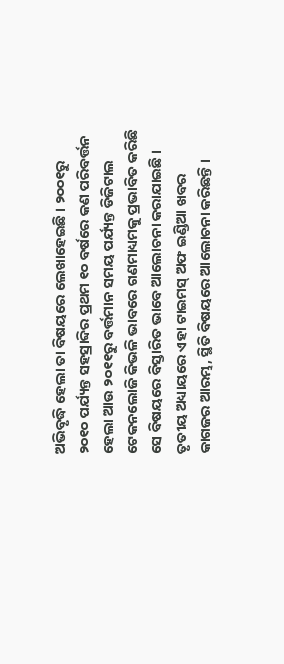ଅଭିବୃଦ୍ଧି ହେଲା ତା ବିଷୟରେ ଲେଖାହେଇଛି । ୨୦୦୧ରୁ ୨୦୧୦ ପର୍ଯ୍ୟନ୍ତ ସହସ୍ରାବ୍ଦିର ପ୍ରଥମ ୧୦ ବର୍ଷରେ କଣ ପରିବର୍ତ୍ତନ ହେଲା ଆଉ ୨୦୧୧ରୁ ବର୍ତ୍ତମାନ ସମୟ ପର୍ଯ୍ୟନ୍ତ ଡିଜିଟାଲ ଟେକନଲୋଜି କିଭଳି ଭାବରେ ଗଣମାଧ୍ୟମକୁ ପ୍ରଭାବିତ କରିଛି ସେ ବିଷୟରେ ବିସ୍ତାରିତ ଭାବେ ଆଲୋଚନା କରାଯାଇଛି ।
ତୃତୀୟ ଅଧ୍ୟାୟରେ ଏହା ଟାଇମସ୍ ଅଫ ଇଣ୍ଡିଆ ଖବର କାଗଜର ଆରମ୍ଭ, ସ୍ଥିତି ବିଷୟରେ ଆଲୋଚନା କରିଛନ୍ତି ।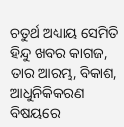ଚତୁର୍ଥ ଅଧ୍ୟାୟ ସେମିତି ହିନ୍ଦୁ ଖବର କାଗଜ, ତାର ଆରମ୍ଭ, ବିକାଶ, ଆଧୁନିକିକରଣ ବିଷୟରେ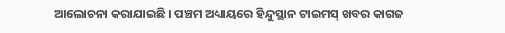ଆଲୋଚନା କରାଯାଇଛି । ପଞ୍ଚମ ଅଧ୍ୟାୟରେ ହିନ୍ଦୁସ୍ଥାନ ଟାଇମସ୍ ଖବର କାଗଜ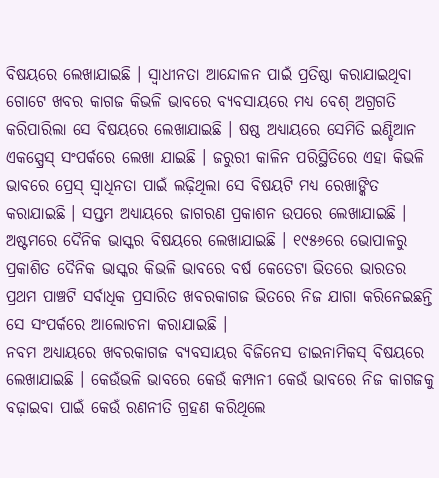ବିଷୟରେ ଲେଖାଯାଇଛି । ସ୍ୱାଧୀନତା ଆନ୍ଦୋଳନ ପାଇଁ ପ୍ରତିଷ୍ଠା କରାଯାଇଥିବା ଗୋଟେ ଖବର କାଗଜ କିଭଳି ଭାବରେ ବ୍ୟବସାୟରେ ମଧ୍ୟ ବେଶ୍ ଅଗ୍ରଗତି କରିପାରିଲା ସେ ବିଷୟରେ ଲେଖାଯାଇଛି । ଷଷ୍ଠ ଅଧ୍ୟାୟରେ ସେମିତି ଇଣ୍ଡିଆନ ଏକସ୍ପ୍ରେସ୍ ସଂପର୍କରେ ଲେଖା ଯାଇଛି । ଜରୁରୀ କାଳିନ ପରିସ୍ଥିତିରେ ଏହା କିଭଳି ଭାବରେ ପ୍ରେସ୍ ସ୍ୱାଧିନତା ପାଇଁ ଲଢ଼ିଥିଲା ସେ ବିଷୟଟି ମଧ୍ୟ ରେଖାଙ୍କିତ କରାଯାଇଛି । ସପ୍ତମ ଅଧ୍ୟାୟରେ ଜାଗରଣ ପ୍ରକାଶନ ଉପରେ ଲେଖାଯାଇଛି । ଅଷ୍ଟମରେ ଦୈନିକ ଭାସ୍କର ବିଷୟରେ ଲେଖାଯାଇଛି । ୧୯୫୬ରେ ଭୋପାଳରୁ ପ୍ରକାଶିତ ଦୈନିକ ଭାସ୍କର କିଭଳି ଭାବରେ ବର୍ଷ କେତେଟା ଭିତରେ ଭାରତର ପ୍ରଥମ ପାଞ୍ଚଟି ସର୍ବାଧିକ ପ୍ରସାରିତ ଖବରକାଗଜ ଭିତରେ ନିଜ ଯାଗା କରିନେଇଛନ୍ତି ସେ ସଂପର୍କରେ ଆଲୋଚନା କରାଯାଇଛି ।
ନବମ ଅଧ୍ୟାୟରେ ଖବରକାଗଜ ବ୍ୟବସାୟର ବିଜିନେସ ଡାଇନାମିକସ୍ ବିଷୟରେ ଲେଖାଯାଇଛି । କେଉଁଭଳି ଭାବରେ କେଉଁ କମ୍ପାନୀ କେଉଁ ଭାବରେ ନିଜ କାଗଜକୁ ବଢ଼ାଇବା ପାଇଁ କେଉଁ ରଣନୀତି ଗ୍ରହଣ କରିଥିଲେ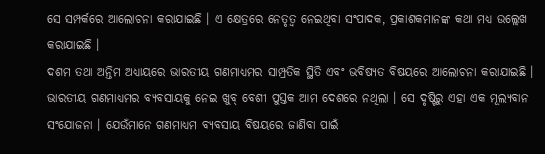ସେ ସମ୍ପର୍କରେ ଆଲୋଚନା କରାଯାଇଛି । ଏ କ୍ଷେତ୍ରରେ ନେତୃତ୍ୱ ନେଇଥିବା ସଂପାଦକ, ପ୍ରକାଶକମାନଙ୍କ କଥା ମଧ୍ୟ ଉଲ୍ଲେଖ କରାଯାଇଛି ।
ଦଶମ ତଥା ଅନ୍ତିମ ଅଧ୍ୟାୟରେ ଭାରତୀୟ ଗଣମାଧ୍ୟମର ସାମ୍ପ୍ରତିକ ସ୍ଥିତି ଏବଂ ଭବିଷ୍ୟତ ବିଷୟରେ ଆଲୋଚନା କରାଯାଇଛି । ଭାରତୀୟ ଗଣମାଧ୍ୟମର ବ୍ୟବସାୟକୁ ନେଇ ଖୁବ୍ ବେଶୀ ପୁସ୍ତକ ଆମ ଦେଶରେ ନଥିଲା । ସେ ଦୃଷ୍ଟିରୁ ଏହା ଏକ ମୂଲ୍ୟବାନ ସଂଯୋଜନା । ଯେଉଁମାନେ ଗଣମାଧ୍ୟମ ବ୍ୟବସାୟ ବିଷୟରେ ଜାଣିବା ପାଇଁ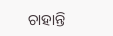ଚାହାନ୍ତି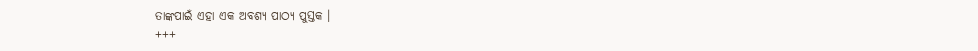ତାଙ୍କପାଇଁ ଏହା ଏକ ଅବଶ୍ୟ ପାଠ୍ୟ ପୁସ୍ତକ ।
+++